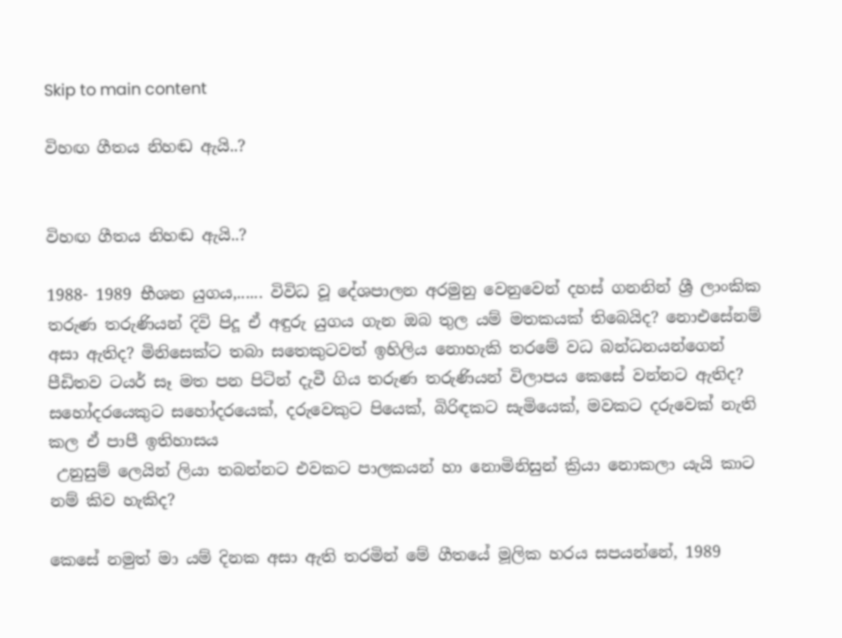Skip to main content

විහඟ ගීතය නිහඬ ඇයි..?


විහඟ ගීතය නිහඬ ඇයි..?

1988- 1989 භීශන යුගය,...... විවිධ වූ දේශපාලන අරමුනු වෙනුවෙන් දහස් ගනනින් ශ්‍රී ලාංකික තරුණ තරුණියන් දිවි පිදූ ඒ අඳුරු යුගය ගැන ඔබ තුල යම් මතකයක් තිබෙයිද? නොඑසේනම් අසා ඇතිද? මිනිසෙක්ට තබා සතෙකුටවත් ඉහිලිය නොහැකි තරමේ වධ බන්ධනයන්ගෙන් පීඩිතව ටයර් සෑ මත පන පිටින් දැවී ගිය තරුණ තරුණියන් විලාපය කෙසේ වන්නට ඇතිද? සහෝදරයෙකුට සහෝදරයෙක්, දරුවෙකුට පියෙක්, බිරිඳකට සැමියෙක්, මවකට දරුවෙක් නැති කල ඒ පාපී ඉතිහාසය
 උනුසුම් ලෙයින් ලියා තබන්නට එවකට පාලකයන් හා නොමිනිසුන් ක්‍රියා නොකලා යැයි කාට නම් කිව හැකිද?

කෙසේ නමුත් මා යම් දිනක අසා ඇති තරමින් මේ ගීතයේ මූලික හරය සපයන්නේ, 1989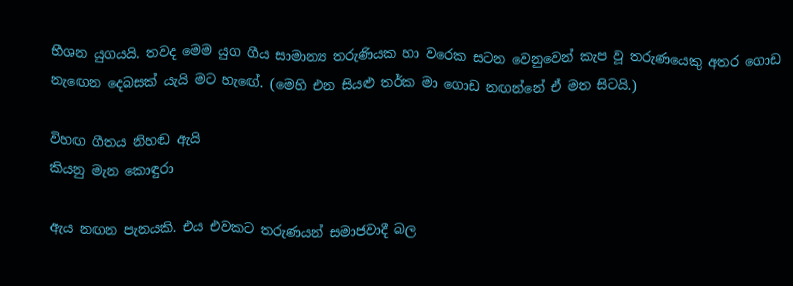භීශන යුගයයි. තවද මෙම යුග ගීය සාමාන්‍ය තරුණියක හා වරෙක සටන වෙනුවෙන් කැප වූ තරුණයෙකු අතර ගොඩ නැඟෙන දෙබසක් යැයි මට හැඟේ. (මෙහි එන සියළු තර්ක මා ගොඩ නඟන්නේ ඒ මත සිටයි.)

විහඟ ගීතය නිහඬ ඇයි
කියනු මැන කොඳුරා

ඇය නඟන පැනයකි. එය එවකට තරුණයන් සමාජවාදී බල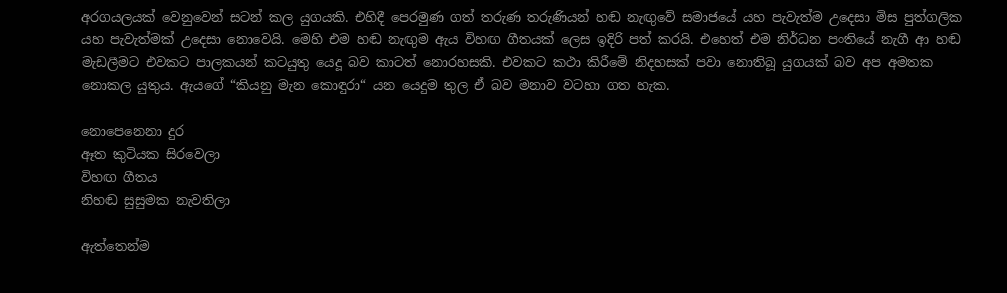අරගයලයක් වෙනුවෙන් සටන් කල යුගයකි. එහිදී පෙරමුණ ගත් තරුණ තරුණියන් හඬ නැඟුවේ සමාජයේ යහ පැවැත්ම උදෙසා මිස පුත්ගලික යහ පැවැත්මක් උදෙසා නොවෙයි. මෙහි එම හඬ නැඟුම ඇය විහඟ ගීතයක් ලෙස ඉදිරි පත් කරයි. එහෙත් එම නිර්ධන පංතියේ නැගී ආ හඬ මැඩලීමට එවකට පාලකයන් කටයුතු යෙදූ බව කාටත් නොරහසකි. එවකට කථා කිරීමේ නිදහසක් පවා නොතිබූ යුගයක් බව අප අමතක නොකල යුතුය. ඇයගේ “කියනු මැන කොඳුරා“ යන යෙදුම තුල ඒ බව මනාව වටහා ගත හැක.

නොපෙනෙනා දුර
ඈත කුටියක සිරවෙලා
විහඟ ගීතය
නිහඬ සුසුමක නැවතිලා

ඇත්තෙන්ම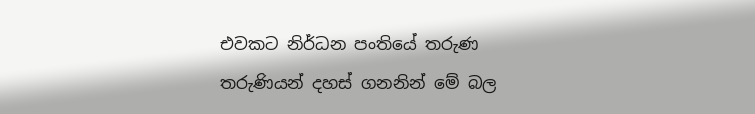එවකට නිර්ධන පංතියේ තරුණ තරුණියන් දහස් ගනනින් මේ බල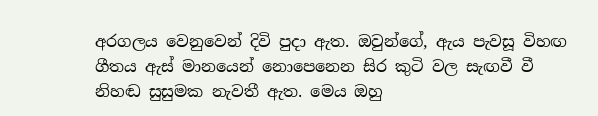අරගලය වෙනුවෙන් දිවි පුදා ඇත. ඔවුන්ගේ, ඇය පැවසූ විහඟ ගීතය ඇස් මානයෙන් නොපෙනෙන සිර කුටි වල සැඟවී වී නිහඬ සුසුමක නැවතී ඇත. මෙය ඔහු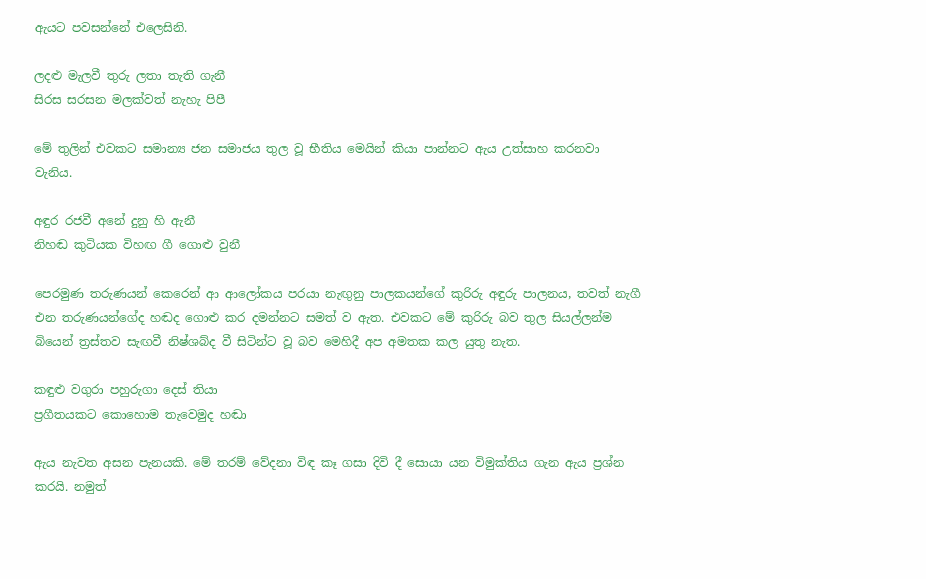ඇයට පවසන්නේ එලෙසිනි.

ලදළු මැලවී තුරු ලතා තැති ගැනී
සිරස සරසන මලක්වත් නැහැ පිපී

මේ තුලින් එවකට සමාන්‍ය ජන සමාජය තුල වූ භීතිය මෙයින් කියා පාන්නට ඇය උත්සාහ කරනවා වැනිය.

අඳුර රජවී අනේ දුනු හි ඇනී
නිහඬ කුටියක විහඟ ගී ගොළු වුනී

පෙරමුණ තරුණයන් කෙරෙන් ආ ආලෝකය පරයා නැඟුනු පාලකයන්ගේ කුරිරු අඳුරු පාලනය, තවත් නැගී එන තරුණයන්ගේද හඬද ගොළු කර දමන්නට සමත් ව ඇත. එවකට මේ කුරිරු බව තුල සියල්ලන්ම බියෙන් ත්‍රස්තව සැඟවී නිෂ්ශබ්ද වී සිටින්ට වූ බව මෙහිදී අප අමතක කල යුතු නැත.

කඳුළු වගුරා පහුරුගා දෙස් තියා
ප්‍රගීතයකට කොහොම තැවෙමුද හඬා

ඇය නැවත අසන පැනයකි. මේ තරම් වේදනා විඳ කෑ ගසා දිවි දී සොයා යන විමුක්තිය ගැන ඇය ප්‍රශ්න කරයි. නමුත්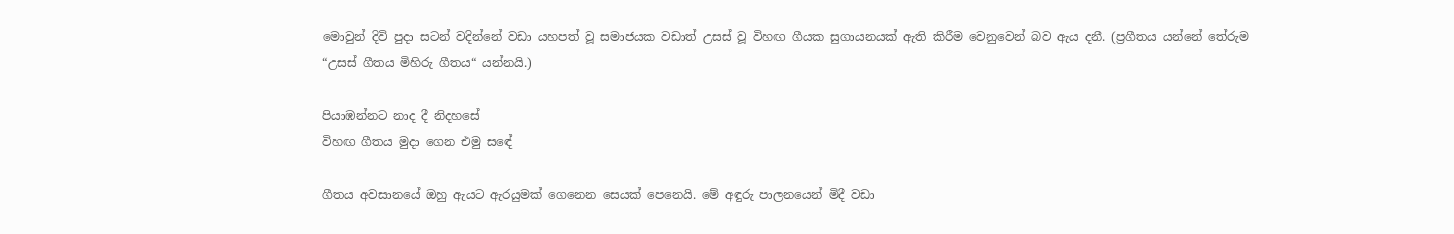මොවුන් දිවි පුදා සටන් වදින්නේ වඩා යහපත් වූ සමාජයක වඩාත් උසස් වූ විහඟ ගීයක සුගායනයක් ඇති කිරීම වෙනුවෙන් බව ඇය දනී. (ප්‍රගීතය යන්නේ තේරුම “උසස් ගීතය මිහිරු ගීතය“ යන්නයි.)

පියාඹන්නට නාද දී නිදහසේ
විහඟ ගීතය මුදා ගෙන එමු සඳේ

ගීතය අවසානයේ ඔහු ඇයට ඇරයුමක් ගෙනෙන සෙයක් පෙනෙයි. මේ අඳුරු පාලනයෙන් මිදී වඩා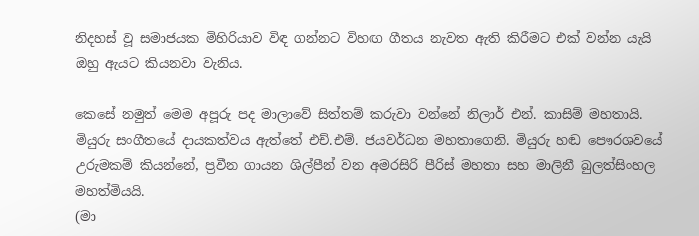නිදහස් වූ සමාජයක මිහිරියාව විඳ ගන්නට විහඟ ගීතය නැවත ඇති කිරීමට එක් වන්න යැයි ඔහු ඇයට කියනවා වැනිය.

කෙසේ නමුත් මෙම අපූරු පද මාලාවේ සිත්තම් කරුවා වන්නේ නිලාර් එන්. කාසිම් මහතායි. මියුරු සංගීතය‍ේ දායකත්වය ඇත්තේ එච්.එම්. ජයවර්ධන මහතාගෙනි. මියුරු හඬ පෞරශවයේ උරුමකම් කියන්නේ, ප්‍රවීන ගායන ශිල්පීන් වන අමරසිරි පීරිස් මහතා සහ මාලිනී බුලත්සිංහල මහත්මියයි.
(මා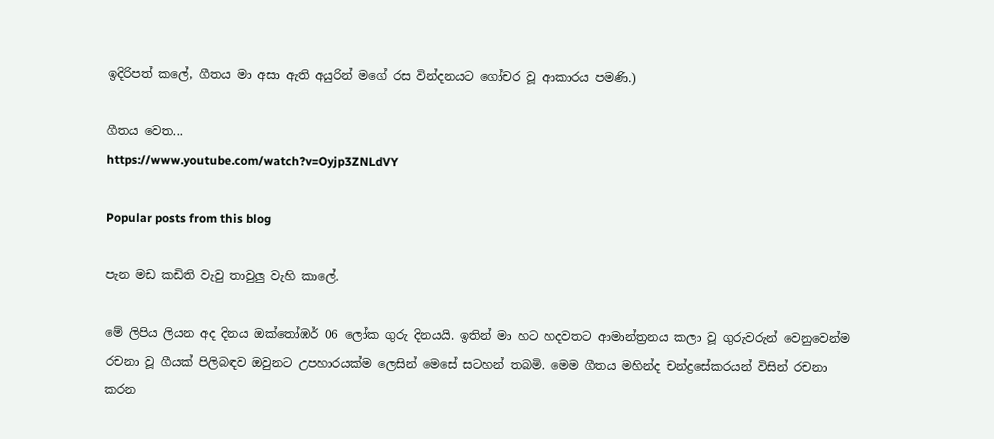ඉදිරිපත් කලේ, ගීතය මා අසා ඇති අයුරින් මගේ රස වින්දනයට ගෝචර වූ ආකාරය පමණි.)

ගීතය වෙත...
https://www.youtube.com/watch?v=Oyjp3ZNLdVY

Popular posts from this blog

පැන මඩ කඩිති වැවු තාවුලු වැහි කාලේ.

මේ ලිපිය ලියන අද දිනය ඔක්තෝඹර් 06 ලෝක ගුරු දිනයයි. ඉතින් මා හට හදවතට ආමාන්ත්‍රනය කලා වූ ගුරුවරුන් වෙනුවෙන්ම රචනා වූ ගීයක් පිලිබඳව ඔවුනට උපහාරයක්ම ලෙසින් මෙසේ සටහන් තබමි. මෙම ගීතය මහින්ද චන්ද්‍රසේකරයන් විසින් රචනා කරන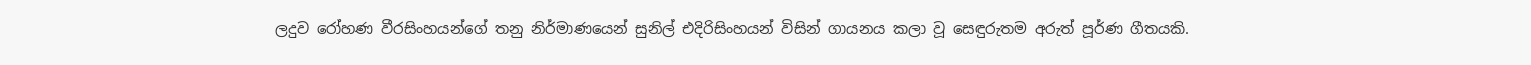ලදුව රෝහණ වීරසිංහයන්ගේ තනු නිර්මාණයෙන් සුනිල් එදිරිසිංහයන් විසින් ගායනය කලා වූ සෙඳුරුතම අරුත් පූර්ණ ගීතයකි.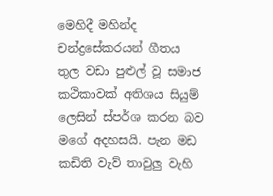මෙහිදී මහින්ද චන්ද්‍රසේකරයන් ගීතය තුල වඩා පුළුල් වූ සමාජ කථිකාවක් අතිශය සියුම් ලෙසින් ස්පර්ශ කරන බව මගේ අදහසයි. පැන මඩ කඩිති වැව් තාවුලු වැහි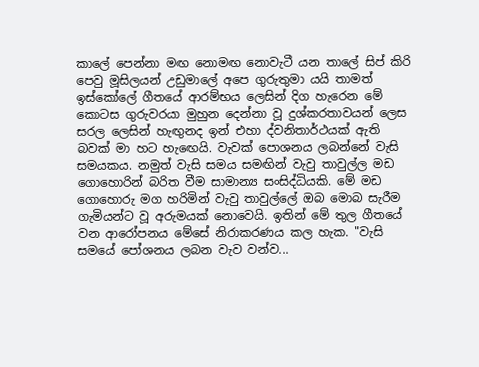කාලේ පෙන්නා මඟ නොමඟ නොවැටී යන තාලේ සිප් කිරි පෙවු මූසිලයන් උඩුමාලේ අපෙ ගුරුතුමා යයි තාමත් ඉස්කෝලේ ගීතයේ ආරම්භය ලෙසින් දිග හැරෙන මේ කොටස ගුරුවරයා මුහුන දෙන්නා වූ දුශ්කරතාවයන් ලෙස සරල ලෙසින් හැඟුනද ඉන් එහා ද්වනිතාර්ථයක් ඇති බවක් මා හට හැඟෙයි. වැවක් පොශනය ලබන්නේ වැසි සමයකය. නමුත් වැසි සමය සමඟින් වැවු තාවුල්ල මඩ ගොහොරින් බරිත වීම සාමාන්‍ය සංසිද්ධියකි. මේ මඩ ගොහොරු මග හරිමින් වැවු තාවුල්ලේ ඔබ මොබ සැරීම ගැමියන්ට වූ අරුමයක් නොවෙයි. ඉතින් මේ තුල ගීතයේ වන ආරෝපනය මේසේ නිරාකරණය කල හැක. "වැසි සමයේ පෝශනය ලබන වැව වන්ව...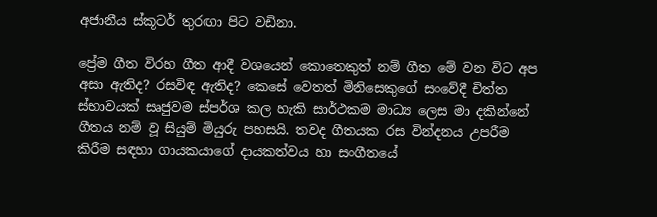අජානීය ස්කූටර් තුරඟා පිට වඩිනා.

ප්‍රේම ගීත විරහ ගීත ආදී වශයෙන් කොතෙකුත් නම් ගීත මේ වන විට අප අසා ඇතිද? රසවිඳ ඇතිද? කෙසේ වෙතත් මිනිසෙකුගේ සංවේදී චිත්ත ස්භාවයක් සෘජුවම ස්පර්ශ කල හැකි සාර්ථකම මාධ්‍ය ලෙස මා දකින්නේ ගීතය නම් වූ සියුම් මියුරු පහසයි. තවද ගීතයක රස වින්දනය උපරීම කිරීම සඳහා ගායකයාගේ දායකත්වය හා සංගීතයේ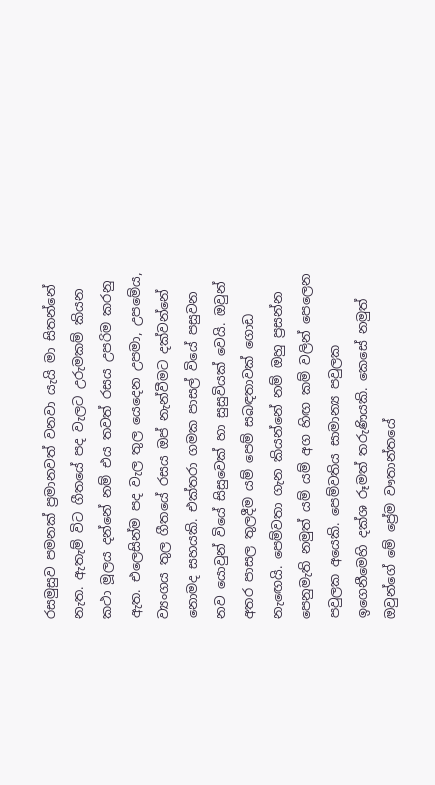රසමුසුව පමනක් ප්‍රමානවත් වනවා යැයි මා සිතන්නේ නැත. ඇතැම් විට ගීතයේ පද වැලට උරුමකම් කියන කථා මූලය දන්නේ නම් එය තවත් රසය උපරිම කරනු ඇත. එලෙසින්ම පද වැල තුල යෙදෙන උපමා, උපමේය, ව්‍යංගය තුල ගීතයේ රසය ඔප් නැන්වීමට දක්වන්නේ නොමද සහයකි. එක්තරා ගමක පාසල් වියේ පසුවන නව යොවුන් වියේ සිසුවෙක් හා සුසුවියක් වෙයි. ඔවුන් අතර පාසල තුලදීම යම් පෙම් සබඳතාවක් ගොඩ නැඟෙයි. පෙම්වතා ගැන කියන්නේ නම් ඔහු ප්‍රසන්න පෙනුමැති නමුත් යම් යම් අග හිඟ කම් වලින් පෙලෙන පවුලක අයෙකි. පෙම්වතිය සාමාන්‍ය පවුලක ඉගෙනීමෙහි දක්ශ රූමත් තරුණියකි. කෙසේ නමුත් ඔවුන්ගේ මේ ප්‍රේම වෟතාන්තයේ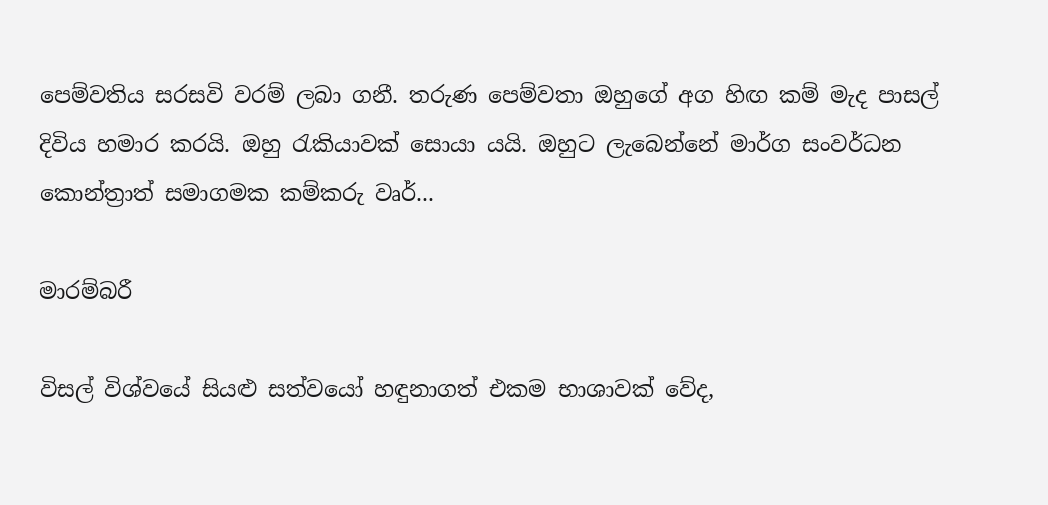පෙම්වතිය සරසවි වරම් ලබා ගනී. තරුණ පෙම්වතා ඔහුගේ අග හිඟ කම් මැද පාසල් දිවිය හමාර කරයි. ඔහු රැකියාවක් සොයා යයි. ඔහුට ලැබෙන්නේ මාර්ග සංවර්ධන කොන්ත්‍රාත් සමාගමක කම්කරු වෘර්...

මාරම්බරී

විසල් විශ්වයේ සියළු සත්වයෝ හඳුනාගත් එකම භාශාවක් වේද,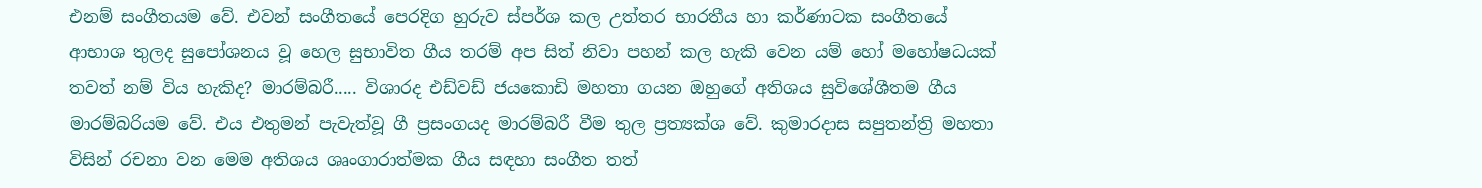එනම් සංගීතයම වේ. එවන් සංගීතයේ පෙරදිග හුරුව ස්පර්ශ කල උත්තර භාරතීය හා කර්ණාටක සංගීතයේ ආභාශ තුලද සුපෝශනය වූ හෙල සුභාවිත ගීය තරම් අප සිත් නිවා පහන් කල හැකි වෙන යම් හෝ මහෝෂධයක් තවත් නම් විය හැකිද? මාරම්බරී..... විශාරද එඩ්වඩ් ජයකොඩි මහතා ගයන ඔහුගේ අතිශය සුවිශේශීතම ගීය මාරම්බරියම වේ. එය එතුමන් පැවැත්වූ ගී ප්‍රසංගයද මාරම්බරී වීම තුල ප්‍රත්‍යක්ශ වේ. කුමාරදාස සපුතන්ත්‍රි මහතා විසින් රචනා වන මෙම අතිශය ශෘංගාරාත්මක ගීය සඳහා සංගීත තත්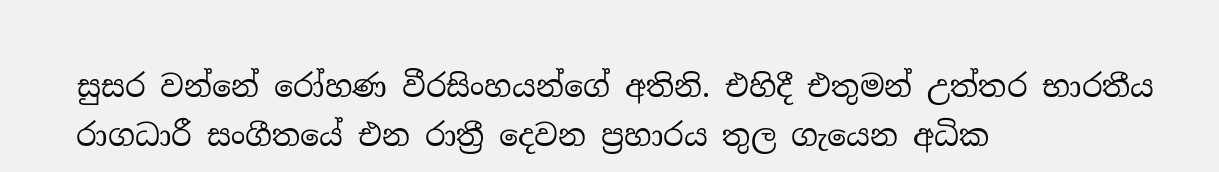සුසර වන්නේ රෝහණ වීරසිංහයන්ගේ අතිනි. එහිදී එතුමන් උත්තර භාරතීය රාගධාරී සංගීතයේ එන රාත්‍රී දෙවන ප්‍රහාරය තුල ගැයෙන අධික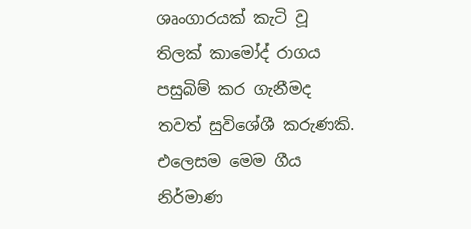ශෘංගාරයක් කැටි වූ තිලක් කාමෝද් රාගය පසුබිම් කර ගැනීමද තවත් සුවිශේශී කරුණකි. එලෙසම මෙම ගීය නිර්මාණ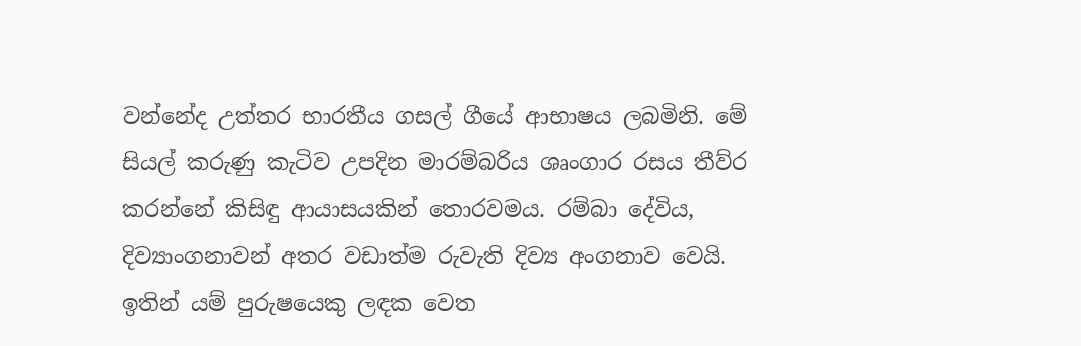වන්නේද උත්තර භාරතීය ගසල් ගීයේ ආභාෂය ලබමිනි. මේ සියල් කරුණු කැටිව උපදින මාරම්බරිය ශෘංගාර රසය තීව්ර කරන්නේ කිසිඳු ආයාසයකින් තොරවමය. රම්බා දේවිය, දිව්‍යාංගනාවන් අතර වඩාත්ම රුවැති දිව්‍ය අංගනාව වෙයි. ඉතින් යම් පුරුෂයෙකු ලඳක වෙත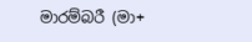මාරම්බරී (මා+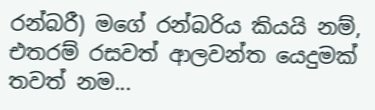රන්බරී) මගේ රන්බරිය කියයි නම්, එතරම් රසවත් ආලවන්ත යෙදුමක් තවත් නම...